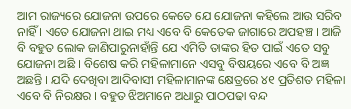ଆମ ରାଜ୍ୟରେ ଯୋଜନା ଉପରେ କେତେ ଯେ ଯୋଜନା କହିଲେ ଆଉ ସରିବ ନାହିଁ । ଏତେ ଯୋଜନା ଥାଇ ମଧ୍ୟ ଏବେ ବି କେତେକ ଜାଗାରେ ଅପହଞ୍ଚ । ଆଜି ବି ବହୁତ ଲୋକ ଜାଣିପାରୁନାହାଁନ୍ତି ଯେ ଏମିତି ତାଙ୍କର ହିତ ପାଇଁ ଏତେ ସବୁ ଯୋଜନା ଅଛି । ବିଶେଷ କରି ମହିଳାମାନେ ଏସବୁ ବିଷୟରେ ଏବେ ବି ଅଜ୍ଞ ଅଛନ୍ତି । ଯଦି ଦେଖିବା ଆଦିବାସୀ ମହିଳାମାନଙ୍କ କ୍ଷେତ୍ରରେ ୪୧ ପ୍ରତିଶତ ମହିଳା ଏବେ ବି ନିରକ୍ଷର । ବହୁତ ଝିଅମାନେ ଅଧାରୁ ପାଠପଢା ବନ୍ଦ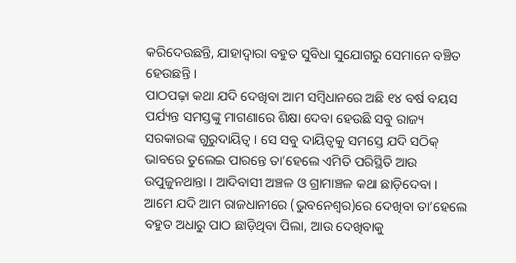କରିଦେଉଛନ୍ତି, ଯାହାଦ୍ୱାରା ବହୁତ ସୁବିଧା ସୁଯୋଗରୁ ସେମାନେ ବଞ୍ଚିତ ହେଉଛନ୍ତି ।
ପାଠପଢ଼ା କଥା ଯଦି ଦେଖିବା ଆମ ସମ୍ବିଧାନରେ ଅଛି ୧୪ ବର୍ଷ ବୟସ ପର୍ଯ୍ୟନ୍ତ ସମସ୍ତଙ୍କୁ ମାଗଣାରେ ଶିକ୍ଷା ଦେବା ହେଉଛି ସବୁ ରାଜ୍ୟ ସରକାରଙ୍କ ଗୁରୁଦାୟିତ୍ୱ । ସେ ସବୁ ଦାୟିତ୍ୱକୁ ସମସ୍ତେ ଯଦି ସଠିକ୍ ଭାବରେ ତୁଲେଇ ପାରନ୍ତେ ତା’ହେଲେ ଏମିତି ପରିସ୍ଥିତି ଆଉ ଉପୁଜୁନଥାନ୍ତା । ଆଦିବାସୀ ଅଞ୍ଚଳ ଓ ଗ୍ରାମାଞ୍ଚଳ କଥା ଛାଡ଼ିଦେବା । ଆମେ ଯଦି ଆମ ରାଜଧାନୀରେ (ଭୁବନେଶ୍ୱର)ରେ ଦେଖିବା ତା’ହେଲେ ବହୁତ ଅଧାରୁ ପାଠ ଛାଡ଼ିଥିବା ପିଲା, ଆଉ ଦେଖିବାକୁ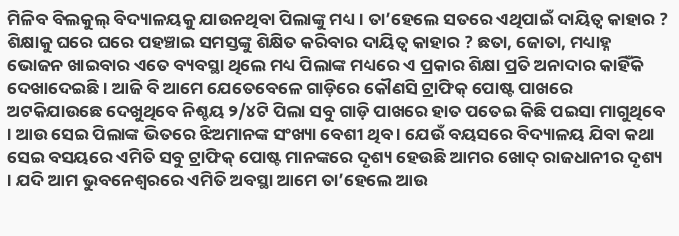ମିଳିବ ବିଲକୁଲ୍ ବିଦ୍ୟାଳୟକୁ ଯାଉନଥିବା ପିଲାଙ୍କୁ ମଧ୍ୟ । ତା’ହେଲେ ସତରେ ଏଥିପାଇଁ ଦାୟିତ୍ୱ କାହାର ? ଶିକ୍ଷାକୁ ଘରେ ଘରେ ପହଞ୍ଚାଇ ସମସ୍ତଙ୍କୁ ଶିକ୍ଷିତ କରିବାର ଦାୟିତ୍ୱ କାହାର ? ଛତା, ଜୋତା, ମଧ୍ୟାହ୍ନ ଭୋଜନ ଖାଇବାର ଏତେ ବ୍ୟବସ୍ଥା ଥିଲେ ମଧ୍ୟ ପିଲାଙ୍କ ମଧ୍ୟରେ ଏ ପ୍ରକାର ଶିକ୍ଷା ପ୍ରତି ଅନାଦାର କାହିଁକି ଦେଖାଦେଇଛି । ଆଜି ବି ଆମେ ଯେତେବେଳେ ଗାଡ଼ିରେ କୌଣସି ଟ୍ରାଫିକ୍ ପୋଷ୍ଟ ପାଖରେ ଅଟକିଯାଉଛେ ଦେଖୁଥିବେ ନିଶ୍ଚୟ ୨/୪ଟି ପିଲା ସବୁ ଗାଡ଼ି ପାଖରେ ହାତ ପତେଇ କିଛି ପଇସା ମାଗୁଥିବେ । ଆଉ ସେଇ ପିଲାଙ୍କ ଭିତରେ ଝିଅମାନଙ୍କ ସଂଖ୍ୟା ବେଶୀ ଥିବ । ଯେଉଁ ବୟସରେ ବିଦ୍ୟାଳୟ ଯିବା କଥା ସେଇ ବସୟରେ ଏମିତି ସବୁ ଟ୍ରାଫିକ୍ ପୋଷ୍ଟ ମାନଙ୍କରେ ଦୃଶ୍ୟ ହେଉଛି ଆମର ଖୋଦ୍ ରାଜଧାନୀର ଦୃଶ୍ୟ । ଯଦି ଆମ ଭୁବନେଶ୍ୱରରେ ଏମିତି ଅବସ୍ଥା ଆମେ ତା’ହେଲେ ଆଉ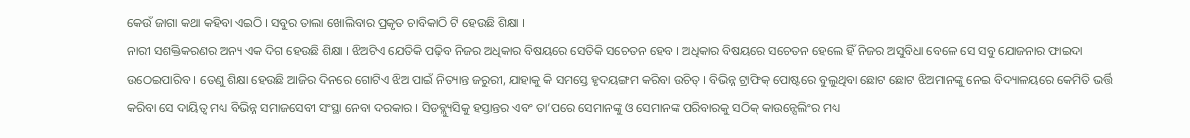କେଉଁ ଜାଗା କଥା କହିବା ଏଇଠି । ସବୁର ତାଲା ଖୋଲିବାର ପ୍ରକୃତ ଚାବିକାଠି ଟି ହେଉଛି ଶିକ୍ଷା ।
ନାରୀ ସଶକ୍ତିକରଣର ଅନ୍ୟ ଏକ ଦିଗ ହେଉଛି ଶିକ୍ଷା । ଝିଅଟିଏ ଯେତିକି ପଢ଼ିବ ନିଜର ଅଧିକାର ବିଷୟରେ ସେତିକି ସଚେତନ ହେବ । ଅଧିକାର ବିଷୟରେ ସଚେତନ ହେଲେ ହିଁ ନିଜର ଅସୁବିଧା ବେଳେ ସେ ସବୁ ଯୋଜନାର ଫାଇଦା ଉଠେଇପାରିବ । ତେଣୁ ଶିକ୍ଷା ହେଉଛି ଆଜିର ଦିନରେ ଗୋଟିଏ ଝିଅ ପାଇଁ ନିତ୍ୟାନ୍ତ ଜରୁରୀ, ଯାହାକୁ କି ସମସ୍ତେ ହୃଦୟଙ୍ଗମ କରିବା ଉଚିତ୍ । ବିଭିନ୍ନ ଟ୍ରାଫିକ୍ ପୋଷ୍ଟରେ ବୁଲୁଥିବା ଛୋଟ ଛୋଟ ଝିଅମାନଙ୍କୁ ନେଇ ବିଦ୍ୟାଳୟରେ କେମିତି ଭର୍ତ୍ତି କରିବା ସେ ଦାୟିତ୍ୱ ମଧ୍ୟ ବିଭିନ୍ନ ସମାଜସେବୀ ସଂସ୍ଥା ନେବା ଦରକାର । ସିଡବ୍ଲ୍ୟୁସିକୁ ହସ୍ତାନ୍ତର ଏବଂ ତା’ପରେ ସେମାନଙ୍କୁ ଓ ସେମାନଙ୍କ ପରିବାରକୁ ସଠିକ୍ କାଉନ୍ସେଲିଂର ମଧ୍ୟ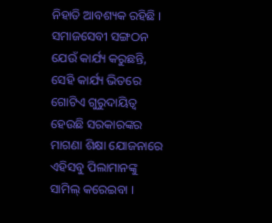ନିହାତି ଆବଶ୍ୟକ ରହିଛି । ସମାଜସେବୀ ସଙ୍ଗଠନ ଯେଉଁ କାର୍ଯ୍ୟ କରୁଛନ୍ତି, ସେହି କାର୍ଯ୍ୟ ଭିତରେ ଗୋଟିଏ ଗୁରୁଦାୟିତ୍ୱ ହେଉଛି ସରକାରଙ୍କର ମାଗଣା ଶିକ୍ଷା ଯୋଜନାରେ ଏହିସବୁ ପିଲାମାନଙ୍କୁ ସାମିଲ୍ କରେଇବା ।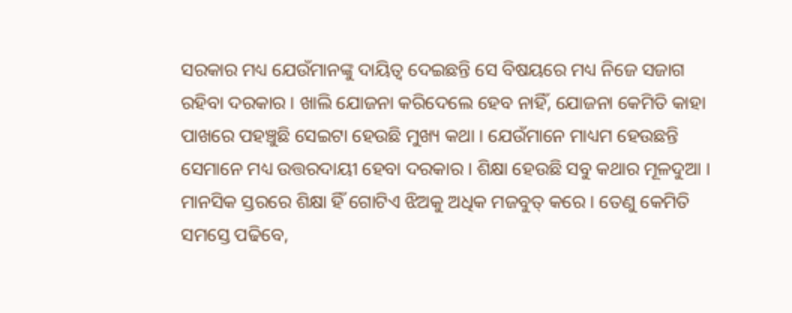ସରକାର ମଧ୍ୟ ଯେଉଁମାନଙ୍କୁ ଦାୟିତ୍ୱ ଦେଇଛନ୍ତି ସେ ବିଷୟରେ ମଧ୍ୟ ନିଜେ ସଜାଗ ରହିବା ଦରକାର । ଖାଲି ଯୋଜନା କରିଦେଲେ ହେବ ନାହିଁ, ଯୋଜନା କେମିତି କାହା ପାଖରେ ପହଞ୍ଚୁଛି ସେଇଟା ହେଉଛି ମୁଖ୍ୟ କଥା । ଯେଉଁମାନେ ମାଧ୍ୟମ ହେଉଛନ୍ତି ସେମାନେ ମଧ୍ୟ ଉତ୍ତରଦାୟୀ ହେବା ଦରକାର । ଶିକ୍ଷା ହେଉଛି ସବୁ କଥାର ମୂଳଦୁଆ । ମାନସିକ ସ୍ତରରେ ଶିକ୍ଷା ହିଁ ଗୋଟିଏ ଝିଅକୁ ଅଧିକ ମଜବୁତ୍ କରେ । ତେଣୁ କେମିତି ସମସ୍ତେ ପଢିବେ,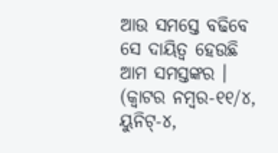ଆଉ ସମସ୍ତେ ବଢିବେ ସେ ଦାୟିତ୍ୱ ହେଉଛି ଆମ ସମସ୍ତଙ୍କର ।
(କ୍ୱାଟର ନମ୍ବର-୧୧/୪, ୟୁନିଟ୍-୪,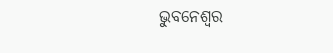ଭୁବନେଶ୍ୱର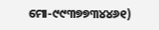ମୋ-୯୯୩୭୭୩୪୪୬୧)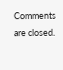Comments are closed.